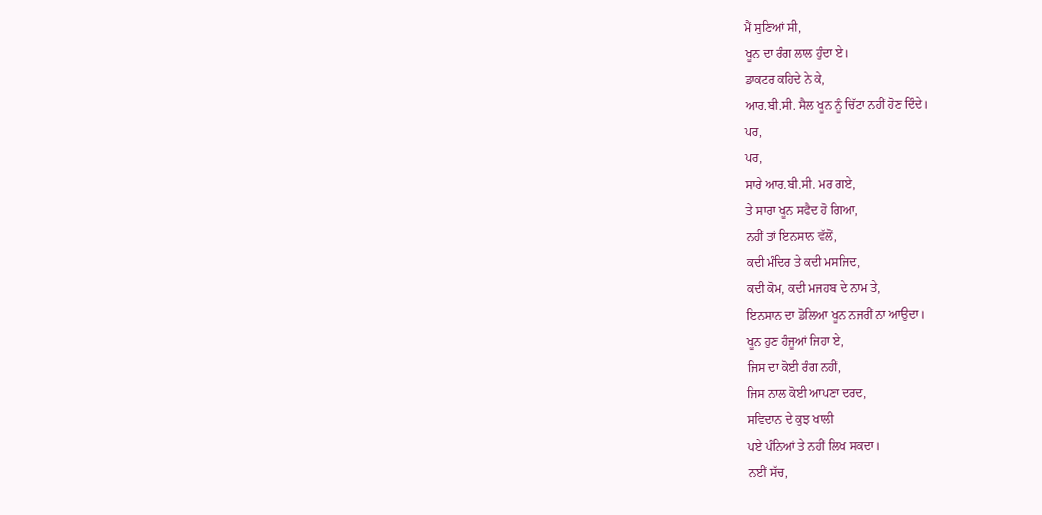ਮੈਂ ਸੁਣਿਆਂ ਸੀ,
ਖੂਨ ਦਾ ਰੰਗ ਲਾਲ ਹੁੰਦਾ ਏ।
ਡਾਕਟਰ ਕਹਿਦੇ ਨੇ ਕੇ,
ਆਰ.ਬੀ.ਸੀ. ਸੈਲ ਖੂਨ ਨੂੰ ਚਿੱਟਾ ਨਹੀਂ ਹੋਣ ਦਿੰਦੇ।
ਪਰ,
ਪਰ,
ਸਾਰੇ ਆਰ.ਬੀ.ਸੀ. ਮਰ ਗਏ,
ਤੇ ਸਾਰਾ ਖੂਨ ਸਫੈਦ ਹੋ ਗਿਆ,
ਨਹੀਂ ਤਾਂ ਇਨਸਾਨ ਵੱਲੋਂ,
ਕਦੀ ਮੰਦਿਰ ਤੇ ਕਦੀ ਮਸਜਿਦ,
ਕਦੀ ਕੋਮ, ਕਦੀ ਮਜਹਬ ਦੇ ਨਾਮ ਤੇ,
ਇਨਸਾਨ ਦਾ ਡੋਲਿਆ ਖੂਨ ਨਜਰੀਂ ਨਾ ਆਉਦਾ।
ਖੂਨ ਹੁਣ ਹੰਜੂਆਂ ਜਿਹਾ ਏ,
ਜਿਸ ਦਾ ਕੋਈ ਰੰਗ ਨਹੀਂ,
ਜਿਸ ਨਾਲ ਕੋਈ ਆਪਣਾ ਦਰਦ,
ਸਵਿਦਾਨ ਦੇ ਕੁਝ ਖਾਲੀ
ਪਏ ਪੰਨਿਆਂ ਤੇ ਨਹੀਂ ਲਿਖ ਸਕਦਾ।
ਨਈਂ ਸੱਚ,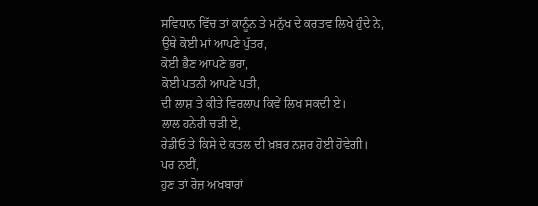ਸਵਿਧਾਨ ਵਿੱਚ ਤਾਂ ਕਾਨੂੰਨ ਤੇ ਮਨੁੱਖ ਦੇ ਕਰਤਵ ਲਿਖੇ ਹੁੰਦੇ ਨੇ,
ਉਥੇ ਕੋਈ ਮਾਂ ਆਪਣੇ ਪੁੱਤਰ,
ਕੋਈ ਭੈਣ ਆਪਣੇ ਭਰਾ,
ਕੋਈ ਪਤਨੀ ਆਪਣੇ ਪਤੀ,
ਦੀ ਲਾਸ਼ ਤੇ ਕੀਤੇ ਵਿਰਲਾਪ ਕਿਵੇਂ ਲਿਖ ਸਕਦੀ ਏ।
ਲਾਲ ਹਨੇਰੀ ਚੜੀ ਏ,
ਰੇਡੀਓ ਤੇ ਕਿਸੇ ਦੇ ਕਤਲ ਦੀ ਖ਼ਬ਼ਰ ਨਸ਼ਰ ਹੋਈ ਹੋਵੇਗੀ।
ਪਰ ਨਈਂ,
ਹੁਣ ਤਾਂ ਰੋਜ਼ ਅਖਬਾਰਾਂ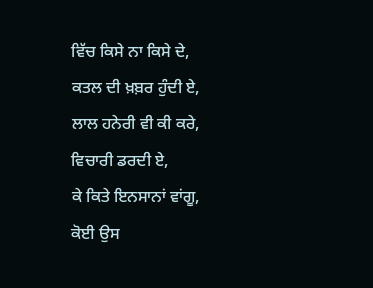ਵਿੱਚ ਕਿਸੇ ਨਾ ਕਿਸੇ ਦੇ,
ਕਤਲ ਦੀ ਖ਼ਬ਼ਰ ਹੁੰਦੀ ਏ,
ਲਾਲ ਹਨੇਰੀ ਵੀ ਕੀ ਕਰੇ,
ਵਿਚਾਰੀ ਡਰਦੀ ਏ,
ਕੇ ਕਿਤੇ ਇਨਸਾਨਾਂ ਵਾਂਗੂ,
ਕੋਈ ਉਸ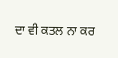ਦਾ ਵੀ ਕਤਲ ਨਾ ਕਰ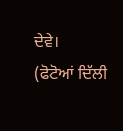ਦੇਵੇ।
(ਫੋਟੋਆਂ ਦਿੱਲੀ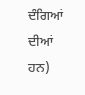ਦੰਗਿਆਂ ਦੀਆਂ ਹਨ)